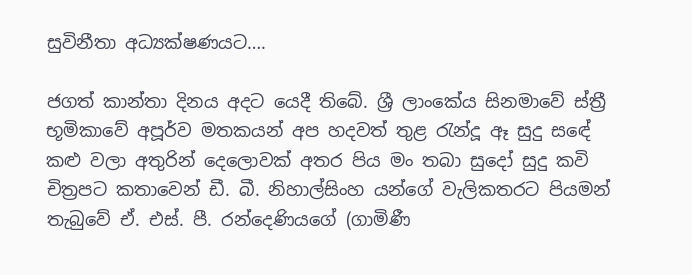සුවිනීතා අධ්‍යක්ෂණයට….

ජගත් කාන්තා දිනය අදට යෙදී තිබේ. ශ්‍රී ලාංකේය සිනමාවේ ස්ත්‍රී භූමිකාවේ අපූර්ව මතකයන් අප හදවත් තුළ රැන්දූ ඈ සුදු සඳේ කළු වලා අතුරින් දෙලොවක් අතර පිය මං තබා සුදෝ සුදු කවි චිත්‍රපට කතාවෙන් ඩී. බී. නිහාල්සිංහ යන්ගේ වැලිකතරට පියමන් තැබුවේ ඒ. එස්. පී. රන්දෙණියගේ (ගාමිණී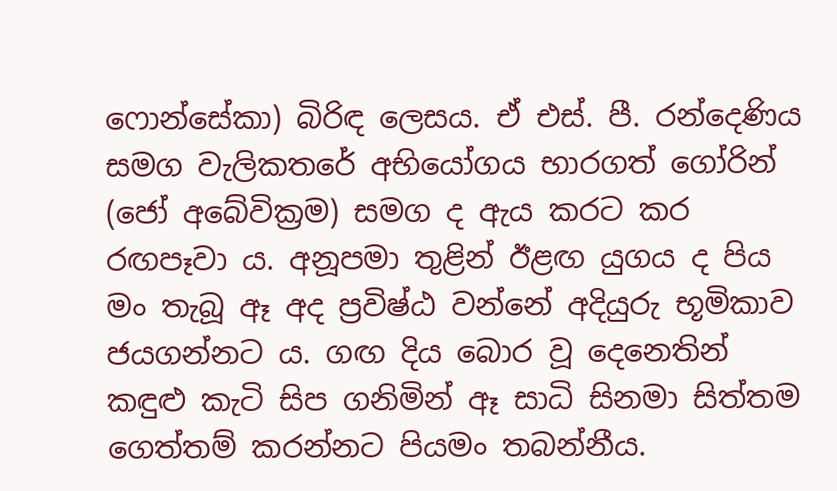ෆොන්සේකා) බිරිඳ ලෙසය. ඒ එස්. පී. රන්දෙණිය සමග වැලිකතරේ අභියෝගය භාරගත් ගෝරින් (ජෝ අබේවික්‍රම) සමග ද ඇය කරට කර රඟපෑවා ය. අනූපමා තුළින් ඊළඟ යුගය ද පිය මං තැබූ ඈ අද ප්‍රවිෂ්ඨ වන්නේ අදියුරු භූමිකාව ජයගන්නට ය. ගඟ දිය බොර වූ දෙනෙතින් කඳුළු කැටි සිප ගනිමින් ඈ සාධි සිනමා සිත්තම ගෙත්තම් කරන්නට පියමං තබන්නීය.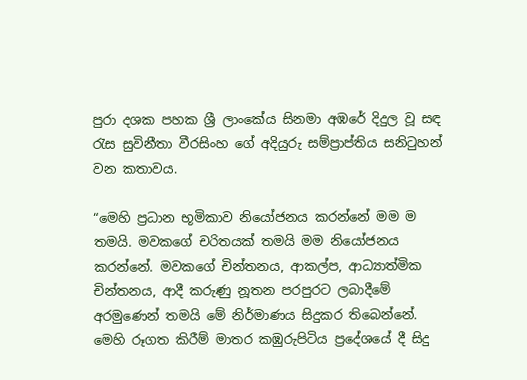පුරා දශක පහක ශ්‍රී ලාංකේය සිනමා අඹරේ දිදුල වූ සඳ රැස සුවිනීතා වීරසිංහ ගේ අදියුරු සම්ප්‍රාප්තිය සනිටුහන් වන කතාවය.

“මෙහි ප්‍රධාන භූමිකාව නියෝජනය කරන්නේ මම ම තමයි. මවකගේ චරිතයක් තමයි මම නියෝජනය කරන්නේ. මවකගේ චින්තනය, ආකල්ප, ආධ්‍යාත්මික චින්තනය, ආදී කරුණු නූතන පරපුරට ලබාදීමේ අරමුණෙන් තමයි මේ නිර්මාණය සිදුකර තිබෙන්නේ. මෙහි රූගත කිරීම් මාතර කඹුරුපිටිය ප්‍රදේශයේ දී සිදු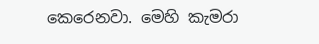කෙරෙනවා. මෙහි කැමරා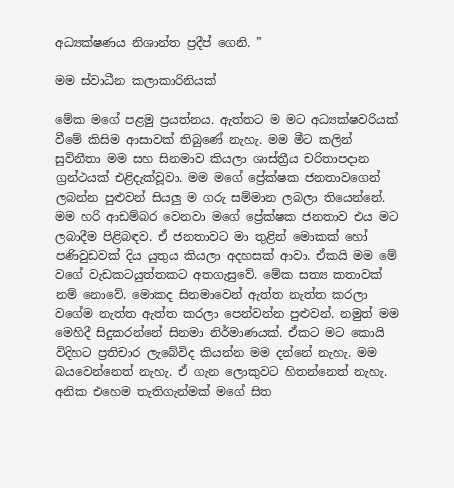අධ්‍යක්ෂණය නිශාන්ත ප්‍රදීප් ගෙනි. ”

මම ස්වාධීන කලාකාරිනියක්

මේක මගේ පළමු ප්‍රයත්නය. ඇත්තට ම මට අධ්‍යක්ෂවරියක් වීමේ කිසිම ආසාවක් තිබුණේ නැහැ. මම මීට කලින් සුවිනීතා මම සහ සිනමාව කියලා ශාස්ත්‍රීය චරිතාපදාන ග්‍රන්ථයක් එළිදැක්වූවා. මම මගේ ප්‍රේක්ෂක ජනතාවගෙන් ලබන්න පුළුවන් සියලු ම ගරු සම්මාන ලබලා තියෙන්නේ. මම හරි ආඩම්බර වෙනවා මගේ ප්‍රේක්ෂක ජනතාව එය මට ලබාදීම පිළිබඳව. ඒ ජනතාවට මා තුළින් මොකක් හෝ පණිවුඩවක් දිය යුතුය කියලා අදහසක් ආවා. ඒකයි මම මේ වගේ වැඩකටයුත්තකට අතගැසුවේ. මේක සත්‍ය කතාවක් නම් නොවේ. මොකද සිනමාවෙන් ඇත්ත නැත්ත කරලා වගේම නැත්ත ඇත්ත කරලා පෙන්වන්න පුළුවන්. නමුත් මම මෙහිදී සිදුකරන්නේ සිනමා නිර්මාණයක්. ඒකට මට කොයි විදිහට ප්‍රතිචාර ලැබේවිද කියන්න මම දන්නේ නැහැ. මම බයවෙන්නෙත් නැහැ. ඒ ගැන ලොකුවට හිතන්නෙත් නැහැ. අනික එහෙම තැතිගැන්මක් මගේ සිත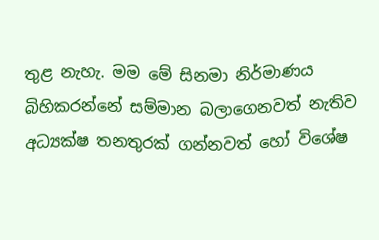තුළ නැහැ. මම මේ සිනමා නිර්මාණය බිහිකරන්නේ සම්මාන බලාගෙනවත් නැතිව අධ්‍යක්ෂ තනතුරක් ගන්නවත් හෝ විශේෂ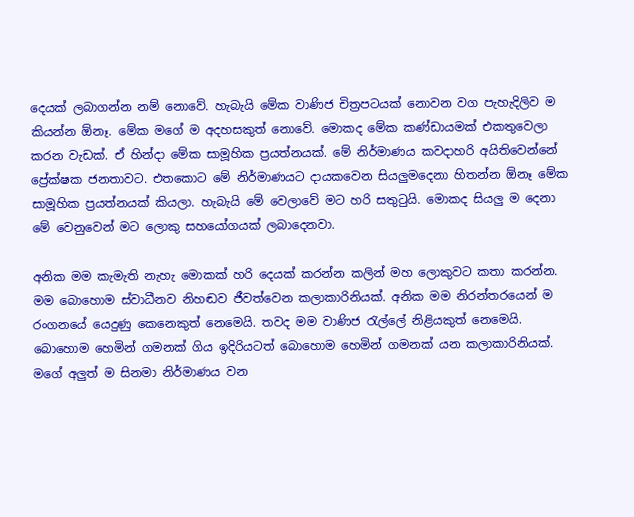දෙයක් ලබාගන්න නම් නොවේ. හැබැයි මේක වාණිජ චිත්‍රපටයක් නොවන වග පැහැදිලිව ම කියන්න ඕනෑ. මේක මගේ ම අදහසකුත් නොවේ. මොකද මේක කණ්ඩායමක් එකතුවෙලා කරන වැඩක්. ඒ හින්දා මේක සාමූහික ප්‍රයත්නයක්. මේ නිර්මාණය කවදාහරි අයිතිවෙන්නේ ප්‍රේක්ෂක ජනතාවට. එතකොට මේ නිර්මාණයට දායකවෙන සියලුමදෙනා හිතන්න ඕනෑ මේක සාමූහික ප්‍රයත්නයක් කියලා. හැබැයි මේ වෙලාවේ මට හරි සතුටුයි. මොකද සියලු ම දෙනා මේ වෙනුවෙන් මට ලොකු සහයෝගයක් ලබාදෙනවා.

අනික මම කැමැති නැහැ මොකක් හරි දෙයක් කරන්න කලින් මහ ලොකුවට කතා කරන්න. මම බොහොම ස්වාධීනව නිහඬව ජීවත්වෙන කලාකාරිනියක්. අනික මම නිරන්තරයෙන් ම රංගනයේ යෙදුණු කෙනෙකුත් නෙමෙයි. තවද මම වාණිජ රැල්ලේ නිළියකුත් නෙමෙයි. බොහොම හෙමින් ගමනක් ගිය ඉදිරියටත් බොහොම හෙමින් ගමනක් යන කලාකාරිනියක්. මගේ අලුත් ම සිනමා නිර්මාණය වන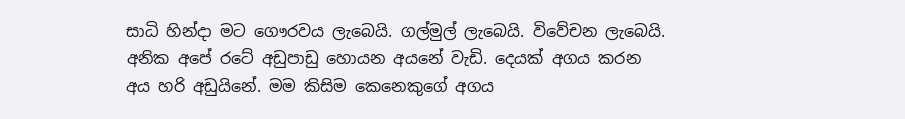සාධි හින්දා මට ගෞරවය ලැබෙයි. ගල්මුල් ලැබෙයි. විවේචන ලැබෙයි. අනික අපේ රටේ අඩුපාඩු හොයන අයනේ වැඩි. දෙයක් අගය කරන අය හරි අඩුයිනේ. මම කිසිම කෙනෙකුගේ අගය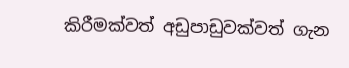කිරීමක්වත් අඩුපාඩුවක්වත් ගැන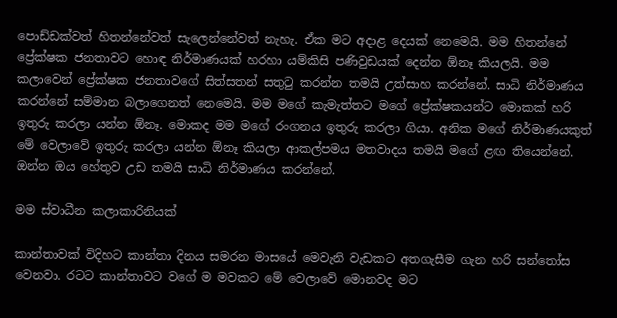පොඩ්ඩක්වත් හිතන්නේවත් සැලෙන්නේවත් නැහැ. ඒක මට අදාළ දෙයක් නෙමෙයි. මම හිතන්නේ ප්‍රේක්ෂක ජනතාවට හොඳ නිර්මාණයක් හරහා යම්කිසි පණිවුඩයක් දෙන්න ඕනෑ කියලයි. මම කලාවෙන් ප්‍රේක්ෂක ජනතාවගේ සිත්සතන් සතුටු කරන්න තමයි උත්සාහ කරන්නේ. සාධි නිර්මාණය කරන්නේ සම්මාන බලාගෙනත් නෙමෙයි. මම මගේ කැමැත්තට මගේ ප්‍රේක්ෂකයන්ට මොකක් හරි ඉතුරු කරලා යන්න ඕනෑ. මොකද මම මගේ රංගනය ඉතුරු කරලා ගියා. අනික මගේ නිර්මාණයකුත් මේ වෙලාවේ ඉතුරු කරලා යන්න ඕනෑ කියලා ආකල්පමය මතවාදය තමයි මගේ ළඟ තියෙන්නේ. ඔන්න ඔය හේතුව උඩ තමයි සාධි නිර්මාණය කරන්නේ.

මම ස්වාධීන කලාකාරිනියක්

කාන්තාවක් විදිහට කාන්තා දිනය සමරන මාසයේ මෙවැනි වැඩකට අතගැසීම ගැන හරි සන්තෝස වෙනවා. රටට කාන්තාවට වගේ ම මවකට මේ වෙලාවේ මොනවද මට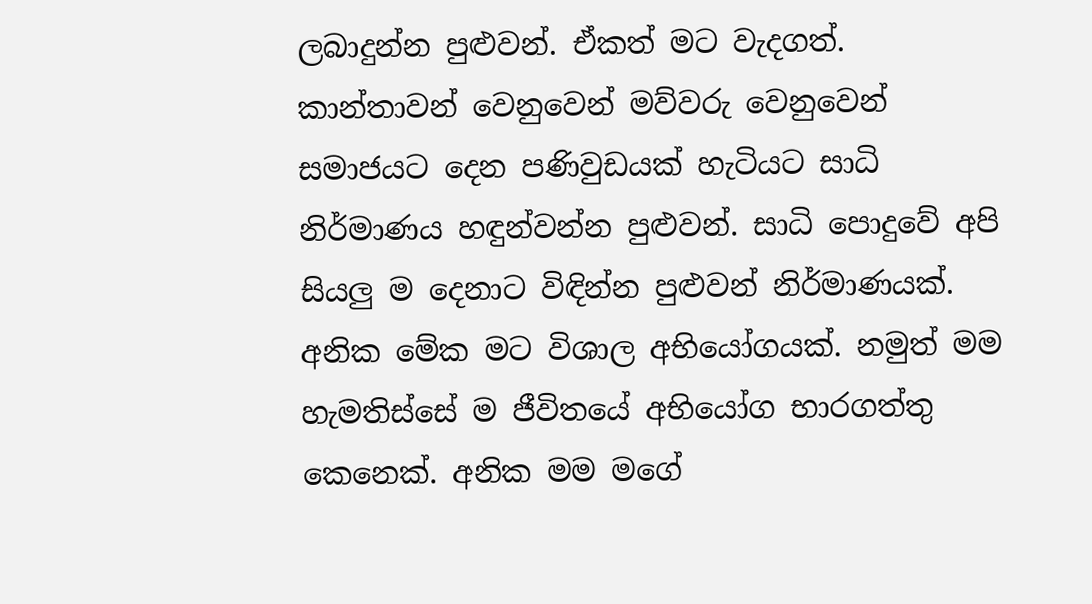ලබාදුන්න පුළුවන්. ඒකත් මට වැදගත්. කාන්තාවන් වෙනුවෙන් මව්වරු වෙනුවෙන් සමාජයට දෙන පණිවුඩයක් හැටියට සාධි නිර්මාණය හඳුන්වන්න පුළුවන්. සාධි පොදුවේ අපි සියලු ම දෙනාට විඳින්න පුළුවන් නිර්මාණයක්. අනික මේක මට විශාල අභියෝගයක්. නමුත් මම හැමතිස්සේ ම ජීවිතයේ අභියෝග භාරගත්තු කෙනෙක්. අනික මම මගේ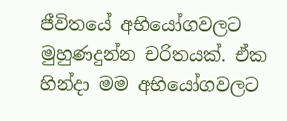ජීවිතයේ අභියෝගවලට මුහුණදුන්න චරිතයක්. ඒක හින්දා මම අභියෝගවලට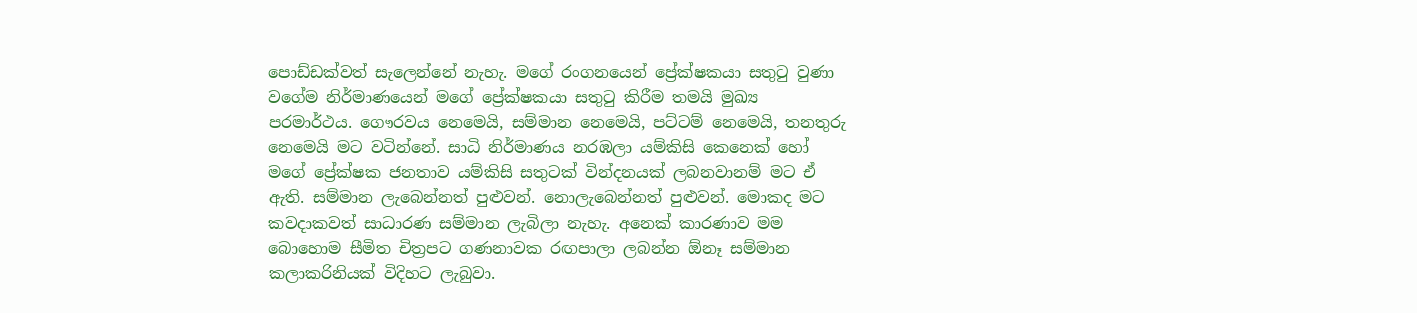පොඩ්ඩක්වත් සැලෙන්නේ නැහැ. මගේ රංගනයෙන් ප්‍රේක්ෂකයා සතුටු වුණා වගේම නිර්මාණයෙන් මගේ ප්‍රේක්ෂකයා සතුටු කිරීම තමයි මුඛ්‍ය පරමාර්ථය. ගෞරවය නෙමෙයි, සම්මාන නෙමෙයි, පට්ටම් නෙමෙයි, තනතුරු නෙමෙයි මට වටින්නේ. සාධි නිර්මාණය නරඹලා යම්කිසි කෙනෙක් හෝ මගේ ප්‍රේක්ෂක ජනතාව යම්කිසි සතුටක් වින්දනයක් ලබනවානම් මට ඒ ඇති. සම්මාන ලැබෙන්නත් පුළුවන්. නොලැබෙන්නත් පුළුවන්. මොකද මට කවදාකවත් සාධාරණ සම්මාන ලැබිලා නැහැ. අනෙක් කාරණාව මම බොහොම සීමිත චිත්‍රපට ගණනාවක රඟපාලා ලබන්න ඕනෑ සම්මාන කලාකරිනියක් විදිහට ලැබුවා.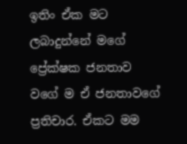ඉතිං ඒක මට ලබාදුන්නේ මගේ ප්‍රේක්ෂක ජනතාව වගේ ම ඒ ජනතාවගේ ප්‍රතිචාර. ඒකට මම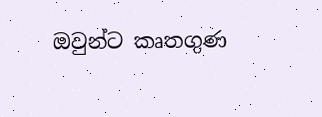ඔවුන්ට කෘතගුණ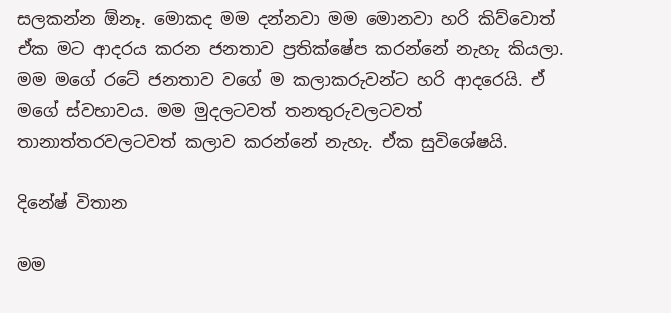සලකන්න ඕනෑ. මොකද මම දන්නවා මම මොනවා හරි කිව්වොත් ඒක මට ආදරය කරන ජනතාව ප්‍රතික්ෂේප කරන්නේ නැහැ කියලා. මම මගේ රටේ ජනතාව වගේ ම කලාකරුවන්ට හරි ආදරෙයි. ඒ මගේ ස්වභාවය. මම මුදලටවත් තනතුරුවලටවත් තානාත්තරවලටවත් කලාව කරන්නේ නැහැ. ඒක සුවිශේෂයි.

දිනේෂ් විතාන

මම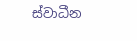ස්වාධීන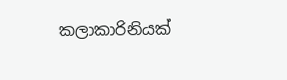කලාකාරිනියක්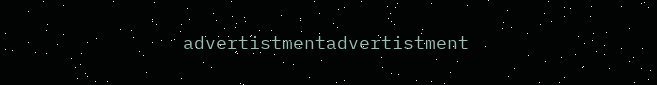advertistmentadvertistment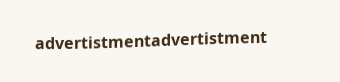advertistmentadvertistment